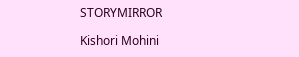STORYMIRROR

Kishori Mohini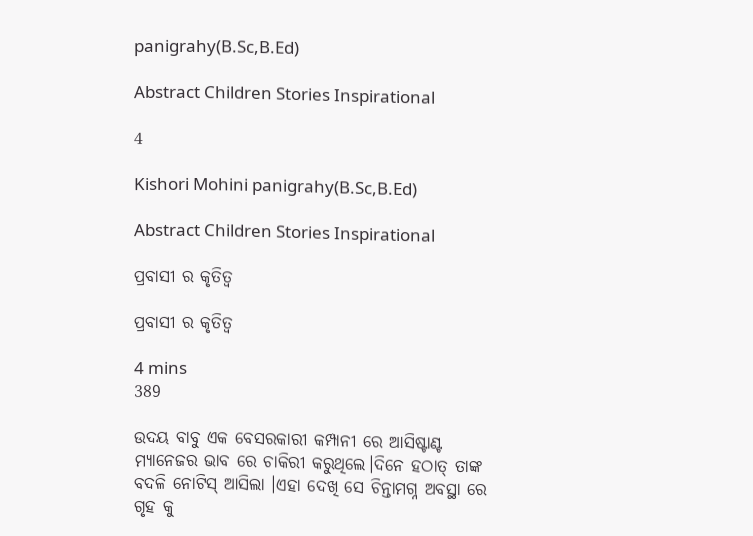panigrahy(B.Sc,B.Ed)

Abstract Children Stories Inspirational

4

Kishori Mohini panigrahy(B.Sc,B.Ed)

Abstract Children Stories Inspirational

ପ୍ରବାସୀ ର କୃତିତ୍ୱ

ପ୍ରବାସୀ ର କୃତିତ୍ୱ

4 mins
389

ଉଦୟ ବାବୁ ଏକ ବେସରକାରୀ କମ୍ପାନୀ ରେ ଆସିଷ୍ଟାଣ୍ଟ ମ୍ୟାନେଜର ଭାବ ରେ ଚାକିରୀ କରୁଥିଲେ।ଦିନେ ହଠାତ୍ ତାଙ୍କ ବଦଳି ନୋଟିସ୍ ଆସିଲା ।ଏହା ଦେଖି ସେ ଚିନ୍ତାମଗ୍ନ ଅବସ୍ଥା ରେ ଗୃହ କୁ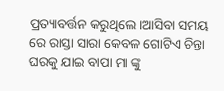ପ୍ରତ୍ୟାବର୍ତ୍ତନ କରୁଥିଲେ।ଆସିବା ସମୟ ରେ ରାସ୍ତା ସାରା କେବଳ ଗୋଟିଏ ଚିନ୍ତା ଘରକୁ ଯାଇ ବାପା ମା ଙ୍କୁ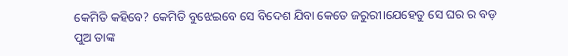କେମିତି କହିବେ? କେମିତି ବୁଝେଇବେ ସେ ବିଦେଶ ଯିବା କେତେ ଜରୁରୀ।ଯେହେତୁ ସେ ଘର ର ବଡ଼ ପୁଅ ତାଙ୍କ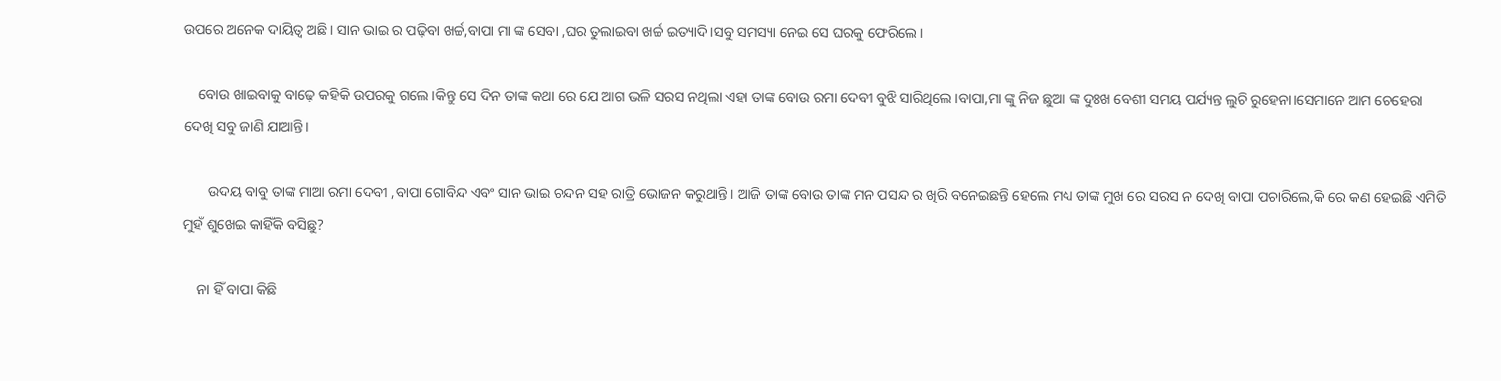ଉପରେ ଅନେକ ଦାୟିତ୍ଵ ଅଛି। ସାନ ଭାଇ ର ପଢ଼ିବା ଖର୍ଚ୍ଚ,ବାପା ମା ଙ୍କ ସେବା ,ଘର ତୁଲାଇବା ଖର୍ଚ୍ଚ ଇତ୍ୟାଦି।ସବୁ ସମସ୍ୟା ନେଇ ସେ ଘରକୁ ଫେରିଲେ।

    ବୋଉ ଖାଇବାକୁ ବାଢ଼େ କହିକି ଉପରକୁ ଗଲେ।କିନ୍ତୁ ସେ ଦିନ ତାଙ୍କ କଥା ରେ ଯେ ଆଗ ଭଳି ସରସ ନଥିଲା ଏହା ତାଙ୍କ ବୋଉ ରମା ଦେବୀ ବୁଝି ସାରିଥିଲେ।ବାପା,ମା ଙ୍କୁ ନିଜ ଛୁଆ ଙ୍କ ଦୁଃଖ ବେଶୀ ସମୟ ପର୍ଯ୍ୟନ୍ତ ଲୁଚି ରୁହେନା।ସେମାନେ ଆମ ଚେହେରା ଦେଖି ସବୁ ଜାଣି ଯାଆନ୍ତି।

       ଉଦୟ ବାବୁ ତାଙ୍କ ମାଆ ରମା ଦେବୀ ,ବାପା ଗୋବିନ୍ଦ ଏବଂ ସାନ ଭାଇ ଚନ୍ଦନ ସହ ରାତ୍ରି ଭୋଜନ କରୁଥାନ୍ତି। ଆଜି ତାଙ୍କ ବୋଉ ତାଙ୍କ ମନ ପସନ୍ଦ ର ଖିରି ବନେଇଛନ୍ତି ହେଲେ ମଧ୍ୟ ତାଙ୍କ ମୁଖ ରେ ସରସ ନ ଦେଖି ବାପା ପଚାରିଲେ,କି ରେ କଣ ହେଇଛି ଏମିତି ମୁହଁ ଶୁଖେଇ କାହିଁକି ବସିଛୁ?

    ନା ହିଁ ବାପା କିଛି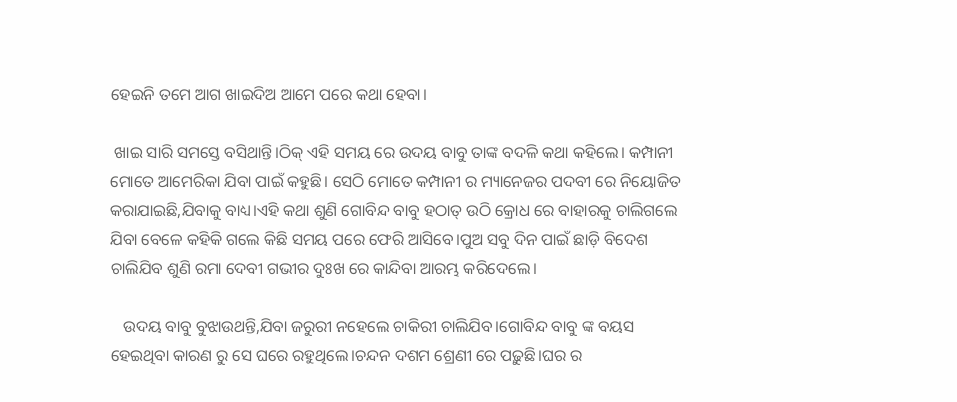ହେଇନି ତମେ ଆଗ ଖାଇଦିଅ ଆମେ ପରେ କଥା ହେବା।

 ଖାଇ ସାରି ସମସ୍ତେ ବସିଥାନ୍ତି।ଠିକ୍ ଏହି ସମୟ ରେ ଉଦୟ ବାବୁ ତାଙ୍କ ବଦଳି କଥା କହିଲେ। କମ୍ପାନୀ ମୋତେ ଆମେରିକା ଯିବା ପାଇଁ କହୁଛି। ସେଠି ମୋତେ କମ୍ପାନୀ ର ମ୍ୟାନେଜର ପଦବୀ ରେ ନିୟୋଜିତ କରାଯାଇଛି,ଯିବାକୁ ବାଧ୍ୟ।ଏହି କଥା ଶୁଣି ଗୋବିନ୍ଦ ବାବୁ ହଠାତ୍ ଉଠି କ୍ରୋଧ ରେ ବାହାରକୁ ଚାଲିଗଲେ ଯିବା ବେଳେ କହିକି ଗଲେ କିଛି ସମୟ ପରେ ଫେରି ଆସିବେ।ପୁଅ ସବୁ ଦିନ ପାଇଁ ଛାଡ଼ି ବିଦେଶ ଚାଲିଯିବ ଶୁଣି ରମା ଦେବୀ ଗଭୀର ଦୁଃଖ ରେ କାନ୍ଦିବା ଆରମ୍ଭ କରିଦେଲେ।

   ଉଦୟ ବାବୁ ବୁଝାଉଥନ୍ତି,ଯିବା ଜରୁରୀ ନହେଲେ ଚାକିରୀ ଚାଲିଯିବ।ଗୋବିନ୍ଦ ବାବୁ ଙ୍କ ବୟସ ହେଇଥିବା କାରଣ ରୁ ସେ ଘରେ ରହୁଥିଲେ।ଚନ୍ଦନ ଦଶମ ଶ୍ରେଣୀ ରେ ପଢ଼ୁଛି।ଘର ର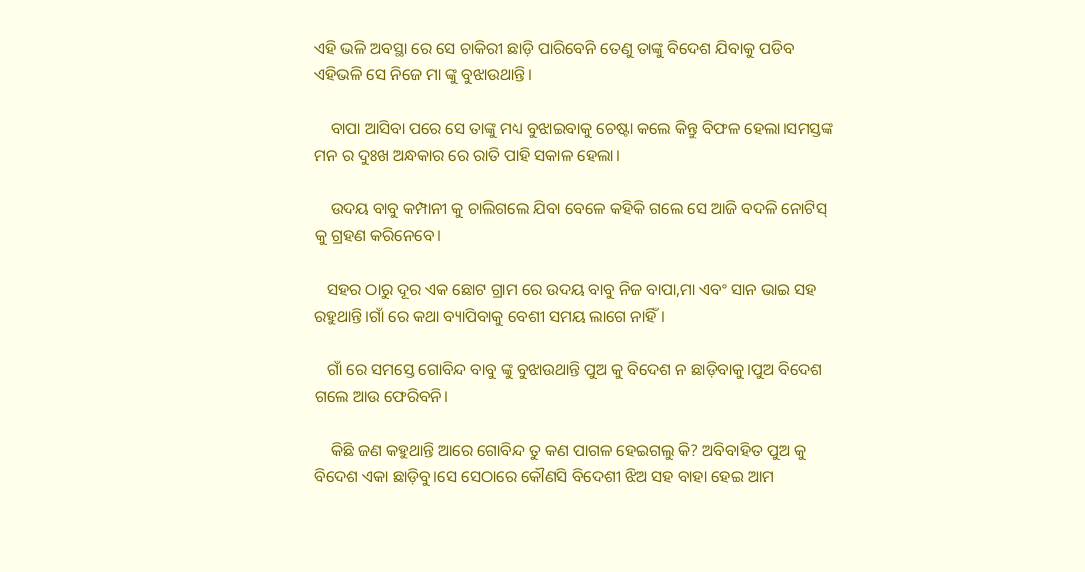ଏହି ଭଳି ଅବସ୍ଥା ରେ ସେ ଚାକିରୀ ଛାଡ଼ି ପାରିବେନି ତେଣୁ ତାଙ୍କୁ ବିଦେଶ ଯିବାକୁ ପଡିବ ଏହିଭଳି ସେ ନିଜେ ମା ଙ୍କୁ ବୁଝାଉଥାନ୍ତି।

    ବାପା ଆସିବା ପରେ ସେ ତାଙ୍କୁ ମଧ୍ୟ ବୁଝାଇବାକୁ ଚେଷ୍ଟା କଲେ କିନ୍ତୁ ବିଫଳ ହେଲା।ସମସ୍ତଙ୍କ ମନ ର ଦୁଃଖ ଅନ୍ଧକାର ରେ ରାତି ପାହି ସକାଳ ହେଲା।

    ଉଦୟ ବାବୁ କମ୍ପାନୀ କୁ ଚାଲିଗଲେ ଯିବା ବେଳେ କହିକି ଗଲେ ସେ ଆଜି ବଦଳି ନୋଟିସ୍ କୁ ଗ୍ରହଣ କରିନେବେ।

   ସହର ଠାରୁ ଦୂର ଏକ ଛୋଟ ଗ୍ରାମ ରେ ଉଦୟ ବାବୁ ନିଜ ବାପା,ମା ଏବଂ ସାନ ଭାଇ ସହ ରହୁଥାନ୍ତି।ଗାଁ ରେ କଥା ବ୍ୟାପିବାକୁ ବେଶୀ ସମୟ ଲାଗେ ନାହିଁ।

   ଗାଁ ରେ ସମସ୍ତେ ଗୋବିନ୍ଦ ବାବୁ ଙ୍କୁ ବୁଝାଉଥାନ୍ତି ପୁଅ କୁ ବିଦେଶ ନ ଛାଡ଼ିବାକୁ।ପୁଅ ବିଦେଶ ଗଲେ ଆଉ ଫେରିବନି।

    କିଛି ଜଣ କହୁଥାନ୍ତି ଆରେ ଗୋବିନ୍ଦ ତୁ କଣ ପାଗଳ ହେଇଗଲୁ କି? ଅବିବାହିତ ପୁଅ କୁ ବିଦେଶ ଏକା ଛାଡ଼ିବୁ।ସେ ସେଠାରେ କୌଣସି ବିଦେଶୀ ଝିଅ ସହ ବାହା ହେଇ ଆମ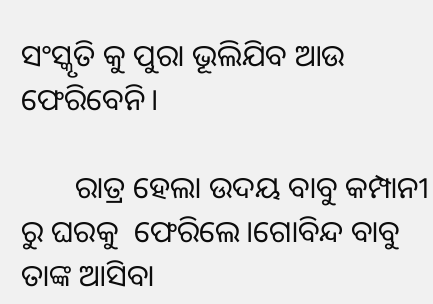ସଂସ୍କୃତି କୁ ପୁରା ଭୂଲିଯିବ ଆଉ ଫେରିବେନି।

       ରାତ୍ର ହେଲା ଉଦୟ ବାବୁ କମ୍ପାନୀ ରୁ ଘରକୁ  ଫେରିଲେ।ଗୋବିନ୍ଦ ବାବୁ ତାଙ୍କ ଆସିବା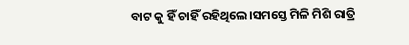ବାଟ କୁ ହିଁ ଚାହିଁ ରହିଥିଲେ।ସମସ୍ତେ ମିଳି ମିଶି ରାତ୍ରି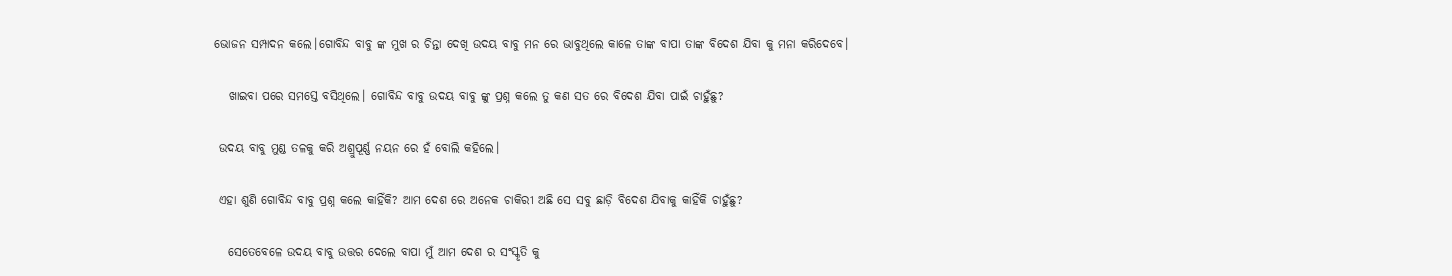ଭୋଜନ ସମ୍ପାଦନ କଲେ।ଗୋବିନ୍ଦ ବାବୁ ଙ୍କ ମୁଖ ର ଚିନ୍ତା ଦେଖି ଉଦୟ ବାବୁ ମନ ରେ ଭାବୁଥିଲେ କାଳେ ତାଙ୍କ ବାପା ତାଙ୍କ ବିଦେଶ ଯିବା କୁ ମନା କରିଦେବେ।

   ଖାଇବା ପରେ ସମସ୍ତେ ବସିଥିଲେ। ଗୋବିନ୍ଦ ବାବୁ ଉଦୟ ବାବୁ ଙ୍କୁ ପ୍ରଶ୍ନ କଲେ ତୁ କଣ ସତ ରେ ବିଦେଶ ଯିବା ପାଇଁ ଚାହୁଁଛୁ?

 ଉଦୟ ବାବୁ ମୁଣ୍ଡ ତଳକୁ କରି ଅଶ୍ରୁପୂର୍ଣ୍ଣ ନୟନ ରେ ହଁ ବୋଲି କହିଲେ।

 ଏହା ଶୁଣି ଗୋବିନ୍ଦ ବାବୁ ପ୍ରଶ୍ନ କଲେ କାହିଁକି? ଆମ ଦେଶ ରେ ଅନେକ ଚାକିରୀ ଅଛି ସେ ସବୁ ଛାଡ଼ି ବିଦେଶ ଯିବାକୁ କାହିଁକି ଚାହୁଁଛୁ?

   ସେତେବେଳେ ଉଦୟ ବାବୁ ଉତ୍ତର ଦେଲେ ବାପା ମୁଁ ଆମ ଦେଶ ର ସଂସ୍କୃତି କୁ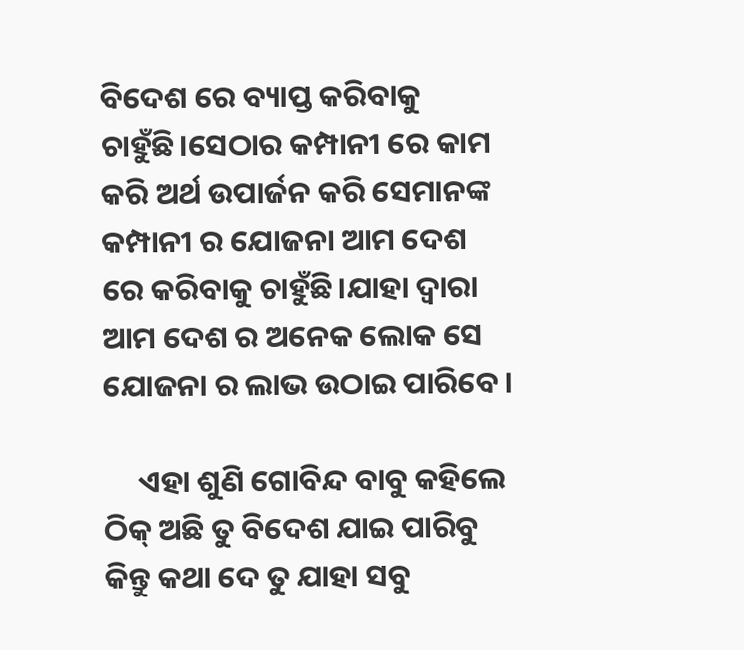ବିଦେଶ ରେ ବ୍ୟାପ୍ତ କରିବାକୁ ଚାହୁଁଛି।ସେଠାର କମ୍ପାନୀ ରେ କାମ କରି ଅର୍ଥ ଉପାର୍ଜନ କରି ସେମାନଙ୍କ କମ୍ପାନୀ ର ଯୋଜନା ଆମ ଦେଶ ରେ କରିବାକୁ ଚାହୁଁଛି।ଯାହା ଦ୍ଵାରା ଆମ ଦେଶ ର ଅନେକ ଲୋକ ସେ ଯୋଜନା ର ଲାଭ ଉଠାଇ ପାରିବେ।

     ଏହା ଶୁଣି ଗୋବିନ୍ଦ ବାବୁ କହିଲେ ଠିକ୍ ଅଛି ତୁ ବିଦେଶ ଯାଇ ପାରିବୁ କିନ୍ତୁ କଥା ଦେ ତୁ ଯାହା ସବୁ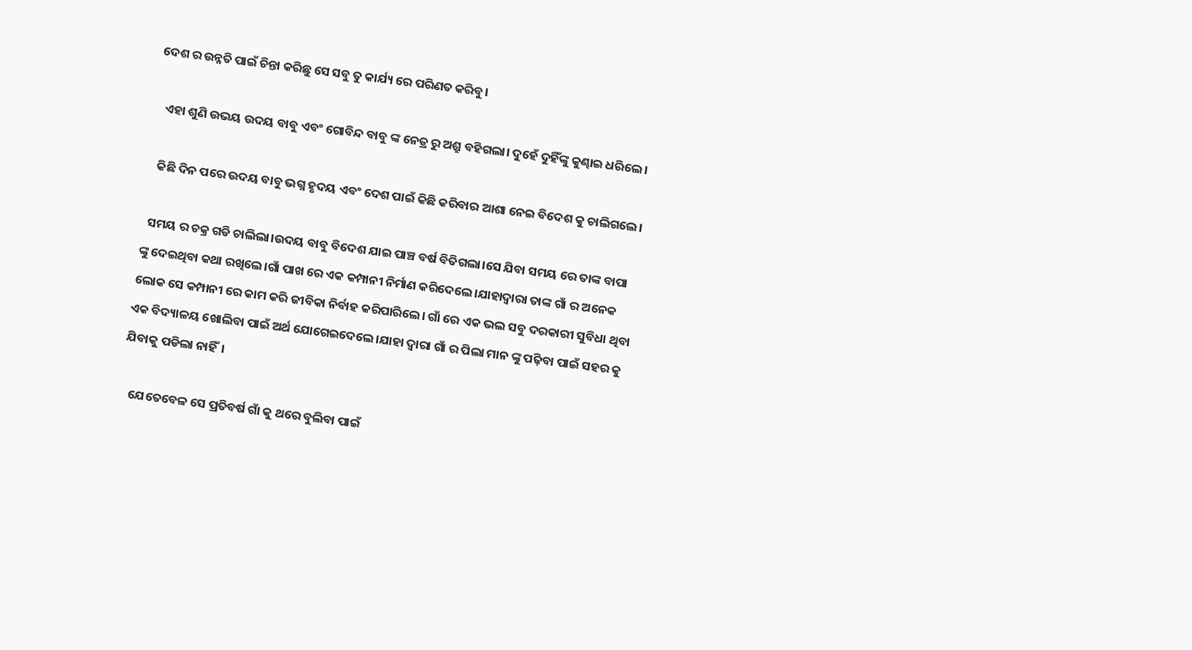ଦେଶ ର ଉନ୍ନତି ପାଇଁ ଚିନ୍ତା କରିଛୁ ସେ ସବୁ ତୁ କାର୍ଯ୍ୟ ରେ ପରିଣତ କରିବୁ।

   ଏହା ଶୁଣି ଉଭୟ ଉଦୟ ବାବୁ ଏବଂ ଗୋବିନ୍ଦ ବାବୁ ଙ୍କ ନେତ୍ର ରୁ ଅଶ୍ରୁ ବହିଗଲା। ଦୁହେଁ ଦୁହିଁଙ୍କୁ କୁଣ୍ଢାଇ ଧରିଲେ।

   କିଛି ଦିନ ପରେ ଉଦୟ ବାବୁ ଭଗ୍ନ ହୃଦୟ ଏବଂ ଦେଶ ପାଇଁ କିଛି କରିବାର ଆଶା ନେଇ ବିଦେଶ କୁ ଚାଲିଗଲେ।

  ସମୟ ର ଚକ୍ର ଗଡି ଚାଲିଲା।ଉଦୟ ବାବୁ ବିଦେଶ ଯାଇ ପାଞ୍ଚ ବର୍ଷ ବିତିଗଲା।ସେ ଯିବା ସମୟ ରେ ତାଙ୍କ ବାପା ଙ୍କୁ ଦେଇଥିବା କଥା ରଖିଲେ।ଗାଁ ପାଖ ରେ ଏକ କମ୍ପାନୀ ନିର୍ମାଣ କରିଦେଲେ।ଯାହାଦ୍ଵାରା ତାଙ୍କ ଗାଁ ର ଅନେକ ଲୋକ ସେ କମ୍ପାନୀ ରେ କାମ କରି ଜୀବିକା ନିର୍ବାହ କରିପାରିଲେ। ଗାଁ ରେ ଏକ ଭଲ ସବୁ ଦରକାରୀ ସୁବିଧା ଥିବା ଏକ ବିଦ୍ୟାଳୟ ଖୋଲିବା ପାଇଁ ଅର୍ଥ ଯୋଗେଇଦେଲେ।ଯାହା ଦ୍ଵାରା ଗାଁ ର ପିଲା ମାନ ଙ୍କୁ ପଢ଼ିବା ପାଇଁ ସହର କୁ ଯିବାକୁ ପଡିଲା ନାହିଁ।

   ଯେତେବେଳ ସେ ପ୍ରତିବର୍ଷ ଗାଁ କୁ ଥରେ ବୁଲିବା ପାଇଁ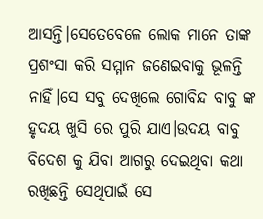ଆସନ୍ତି।ସେତେବେଳେ ଲୋକ ମାନେ ତାଙ୍କ ପ୍ରଶଂସା କରି ସମ୍ମାନ ଜଣେଇବାକୁ ଭୂଳନ୍ତି ନାହିଁ।ସେ ସବୁ ଦେଖିଲେ ଗୋବିନ୍ଦ ବାବୁ ଙ୍କ ହୃଦୟ ଖୁସି ରେ ପୁରି ଯାଏ।ଉଦୟ ବାବୁ ବିଦେଶ କୁ ଯିବା ଆଗରୁ ଦେଇଥିବା କଥା ରଖିଛନ୍ତି ସେଥିପାଇଁ ସେ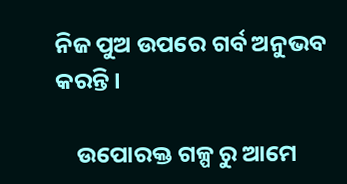ନିଜ ପୁଅ ଉପରେ ଗର୍ବ ଅନୁଭବ କରନ୍ତି।

    ଉପୋରକ୍ତ ଗଳ୍ପ ରୁ ଆମେ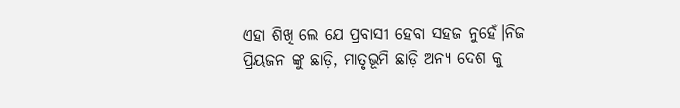ଏହା ଶିଖି ଲେ ଯେ ପ୍ରବାସୀ ହେବା ସହଜ ନୁହେଁ।ନିଜ ପ୍ରିୟଜନ ଙ୍କୁ ଛାଡ଼ି, ମାତୃଭୂମି ଛାଡ଼ି ଅନ୍ୟ ଦେଶ କୁ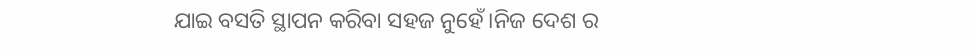ଯାଇ ବସତି ସ୍ଥାପନ କରିବା ସହଜ ନୁହେଁ।ନିଜ ଦେଶ ର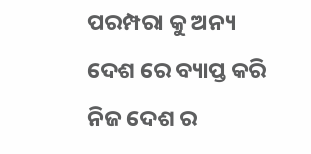ପରମ୍ପରା କୁ ଅନ୍ୟ ଦେଶ ରେ ବ୍ୟାପ୍ତ କରି ନିଜ ଦେଶ ର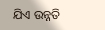ଯିଏ ଉନ୍ନତି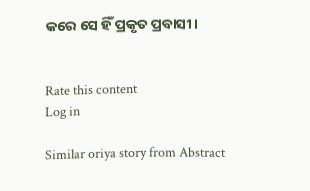କରେ ସେ ହିଁ ପ୍ରକୃତ ପ୍ରବାସୀ।


Rate this content
Log in

Similar oriya story from Abstract